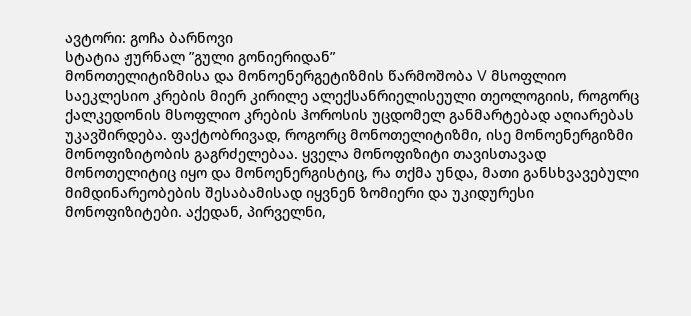ავტორი: გოჩა ბარნოვი
სტატია ჟურნალ ”გული გონიერიდან”
მონოთელიტიზმისა და მონოენერგეტიზმის წარმოშობა V მსოფლიო საეკლესიო კრების მიერ კირილე ალექსანრიელისეული თეოლოგიის, როგორც ქალკედონის მსოფლიო კრების ჰოროსის უცდომელ განმარტებად აღიარებას უკავშირდება. ფაქტობრივად, როგორც მონოთელიტიზმი, ისე მონოენერგიზმი მონოფიზიტობის გაგრძელებაა. ყველა მონოფიზიტი თავისთავად მონოთელიტიც იყო და მონოენერგისტიც, რა თქმა უნდა, მათი განსხვავებული მიმდინარეობების შესაბამისად იყვნენ ზომიერი და უკიდურესი მონოფიზიტები. აქედან, პირველნი,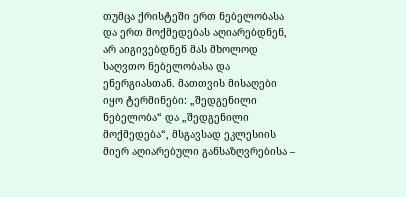თუმცა ქრისტეში ერთ ნებელობასა და ერთ მოქმედებას აღიარებდნენ, არ აიგივებდნენ მას მხოლოდ საღვთო ნებელობასა და ენერგიასთან. მათთვის მისაღები იყო ტერმინები: „შედგენილი ნებელობა“ და „შედგენილი მოქმედება“, მსგავსად ეკლესიის მიერ აღიარებული განსაზღვრებისა –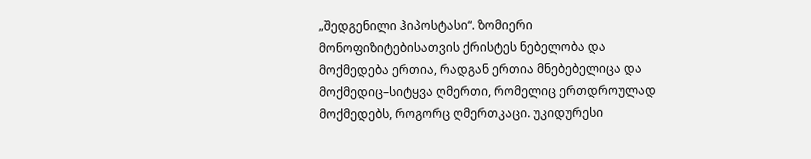„შედგენილი ჰიპოსტასი“. ზომიერი მონოფიზიტებისათვის ქრისტეს ნებელობა და მოქმედება ერთია, რადგან ერთია მნებებელიცა და მოქმედიც–სიტყვა ღმერთი, რომელიც ერთდროულად მოქმედებს, როგორც ღმერთკაცი. უკიდურესი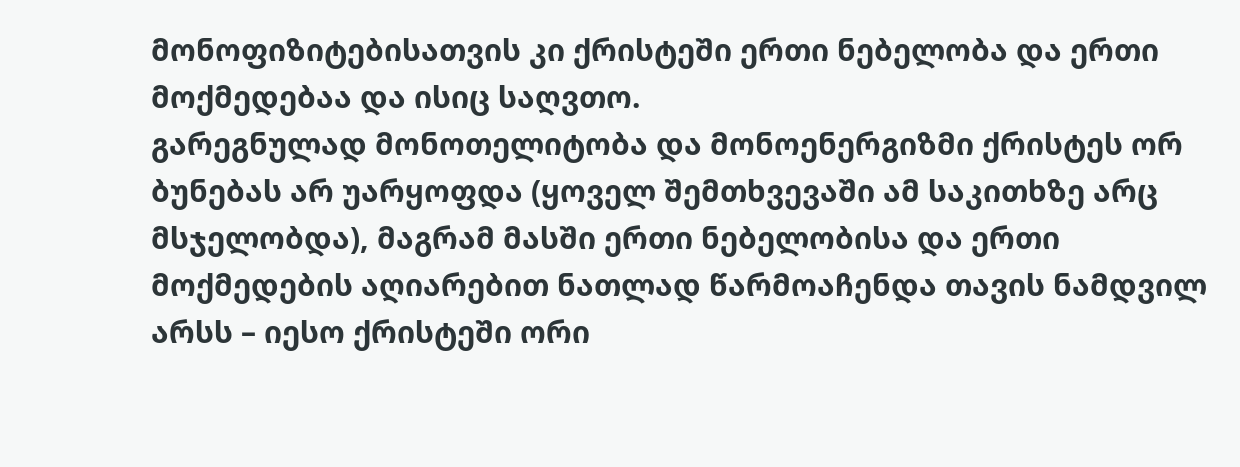მონოფიზიტებისათვის კი ქრისტეში ერთი ნებელობა და ერთი მოქმედებაა და ისიც საღვთო.
გარეგნულად მონოთელიტობა და მონოენერგიზმი ქრისტეს ორ ბუნებას არ უარყოფდა (ყოველ შემთხვევაში ამ საკითხზე არც მსჯელობდა), მაგრამ მასში ერთი ნებელობისა და ერთი მოქმედების აღიარებით ნათლად წარმოაჩენდა თავის ნამდვილ არსს – იესო ქრისტეში ორი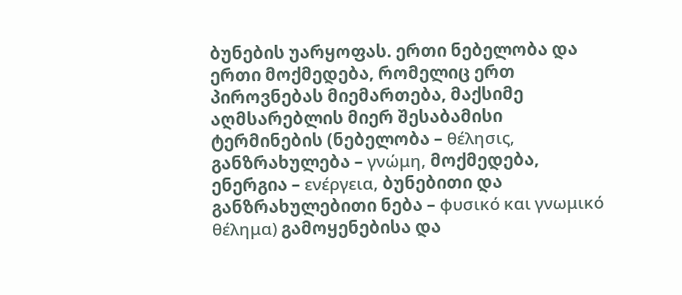ბუნების უარყოფას. ერთი ნებელობა და ერთი მოქმედება, რომელიც ერთ პიროვნებას მიემართება, მაქსიმე აღმსარებლის მიერ შესაბამისი ტერმინების (ნებელობა – θέλησις, განზრახულება – γνώμη, მოქმედება, ენერგია – ενέργεια, ბუნებითი და განზრახულებითი ნება – φυσικό και γνωμικό θέλημα) გამოყენებისა და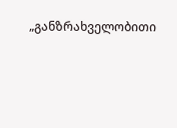„განზრახველობითი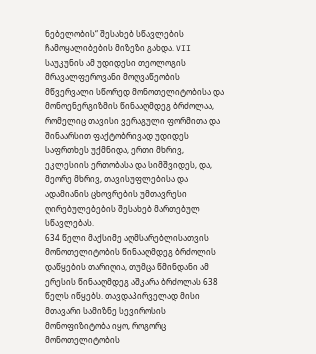ნებელობის“ შესახებ სწავლების ჩამოყალიბების მიზეზი გახდა. VII საუკუნის ამ უდიდესი თეოლოგის მრავალფეროვანი მოღვაწეობის მწვერვალი სწორედ მონოთელიტობისა და მონოენერგიზმის წინააღმდეგ ბრძოლაა, რომელიც თავისი ვერაგული ფორმითა და შინაარსით ფაქტობრივად უდიდეს საფრთხეს უქმნიდა, ერთი მხრივ, ეკლესიის ერთობასა და სიმშვიდეს, და, მეორე მხრივ, თავისუფლებისა და ადამიანის ცხოვრების უმთავრესი ღირებულებების შესახებ მართებულ სწავლებას.
634 წელი მაქსიმე აღმსარებლისათვის მონოთელიტობის წინააღმდეგ ბრძოლის დაწყების თარიღია, თუმცა წმინდანი ამ ერესის წინააღმდეგ აშკარა ბრძოლას 638 წელს იწყებს. თავდაპირველად მისი მთავარი სამიზნე სევიროსის მონოფიზიტობა იყო, როგორც მონოთელიტობის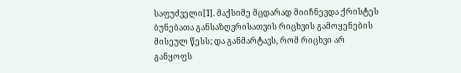საფუძველი[1]. მაქსიმე მცდარად მიიჩნევდა ქრისტეს ბუნებათა განსაზღვრისათვის რიცხვის გამოყენების მისეულ წესს; და განმარტავს, რომ რიცხვი არ განყოფს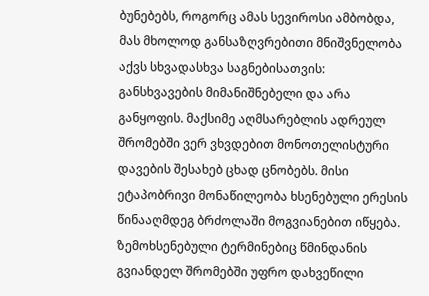ბუნებებს, როგორც ამას სევიროსი ამბობდა, მას მხოლოდ განსაზღვრებითი მნიშვნელობა აქვს სხვადასხვა საგნებისათვის: განსხვავების მიმანიშნებელი და არა განყოფის. მაქსიმე აღმსარებლის ადრეულ შრომებში ვერ ვხვდებით მონოთელისტური დავების შესახებ ცხად ცნობებს. მისი ეტაპობრივი მონაწილეობა ხსენებული ერესის წინააღმდეგ ბრძოლაში მოგვიანებით იწყება. ზემოხსენებული ტერმინებიც წმინდანის გვიანდელ შრომებში უფრო დახვეწილი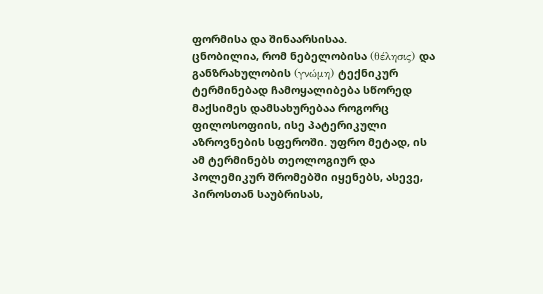ფორმისა და შინაარსისაა.
ცნობილია, რომ ნებელობისა (θέλησις) და განზრახულობის (γνώμη) ტექნიკურ ტერმინებად ჩამოყალიბება სწორედ მაქსიმეს დამსახურებაა როგორც ფილოსოფიის, ისე პატერიკული აზროვნების სფეროში. უფრო მეტად, ის ამ ტერმინებს თეოლოგიურ და პოლემიკურ შრომებში იყენებს, ასევე, პიროსთან საუბრისას,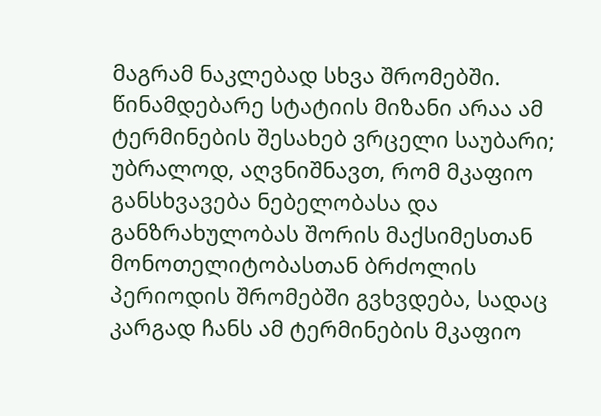მაგრამ ნაკლებად სხვა შრომებში. წინამდებარე სტატიის მიზანი არაა ამ ტერმინების შესახებ ვრცელი საუბარი; უბრალოდ, აღვნიშნავთ, რომ მკაფიო განსხვავება ნებელობასა და განზრახულობას შორის მაქსიმესთან მონოთელიტობასთან ბრძოლის პერიოდის შრომებში გვხვდება, სადაც კარგად ჩანს ამ ტერმინების მკაფიო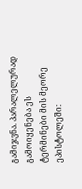გამიჯვნა. პარალელურად გამოიყენება ეს ტერმინები მის მეორე ეპისტოლეში: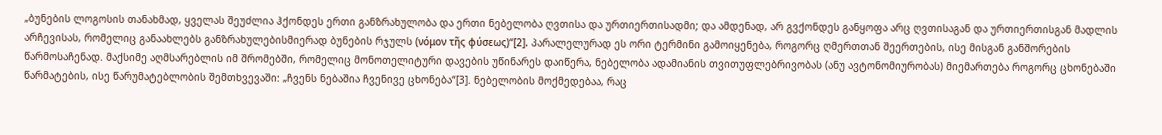„ბუნების ლოგოსის თანახმად, ყველას შეუძლია ჰქონდეს ერთი განზრახულობა და ერთი ნებელობა ღვთისა და ურთიერთისადმი; და ამდენად, არ გვქონდეს განყოფა არც ღვთისაგან და ურთიერთისგან მადლის არჩევისას, რომელიც განაახლებს განზრახულებისმიერად ბუნების რჯულს (νόμον τῆς φύσεως)“[2]. პარალელურად ეს ორი ტერმინი გამოიყენება, როგორც ღმერთთან შეერთების, ისე მისგან განშორების წარმოსაჩენად. მაქსიმე აღმსარებლის იმ შრომებში, რომელიც მონოთელიტური დავების უწინარეს დაიწერა, ნებელობა ადამიანის თვითუფლებრივობას (ანუ ავტონომიურობას) მიემართება როგორც ცხონებაში წარმატების, ისე წარუმატებლობის შემთხვევაში: „ჩვენს ნებაშია ჩვენივე ცხონება“[3]. ნებელობის მოქმედებაა, რაც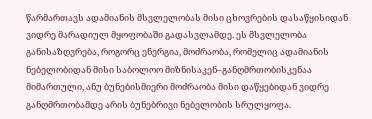წარმართავს ადამიანის მსვლელობას მისი ცხოვრების დასაწყისიდან ვიდრე მარადიულ მყოფობაში გადასვლამდე. ეს მსვლელობა განისაზღვრება, როგორც ენერგია, მოძრაობა, რომელიც ადამიანის ნებელობიდან მისი საბოლოო მიზნისაკენ–განღმრთობისკენაა მიმართული, ანუ ბუნებისმიერი მოძრაობა მისი დაწყებიდან ვიდრე განღმრთობამდე არის ბუნებრივი ნებელობის სრულყოფა.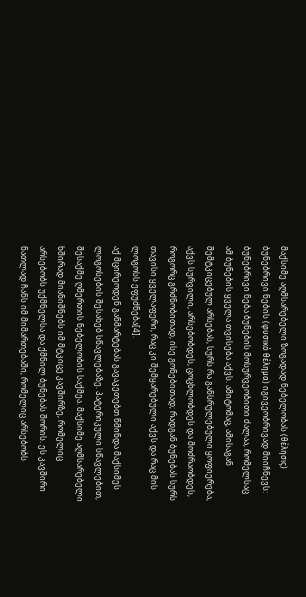მაქსიმე აღმსარებელი ზოგადად ნებელობას (θέλησις) ბუნებრივი ნების (φυσικό θέλημα) იგივეობრივად მიიჩნევს: ბუნებრივი ნება ბუნების მოსურვეობითი ძალაა, რომელსაც ამ ბუნების ყველა თვისება აქვს. ამიტომაც, ამისაგან შემტკიცებულ არსებას, სურს რა განსრულებული ყოფიერება, აქვს სურვილი, არსებობდეს, ცოცხლობდეს და მოძრაობდეს, როგორც გრძნობითად, ისე გონებითად; რადგან ბუნებას სურს თავისი ყველაფერი, რაც კი შემყარებული აქვს და რაც მის ლოგოსს ეფუძნება[4].
აქ მცირეოდენ განმარტებას გავაკეთებთ წმინდა მაქსიმეს ლოგოსების შესახებ სწავლებაზე. პატერიკული სწავლებით, შესაქმე ღმერთის ნებელობის საქმეა. მაქსიმე აღმსარებელი ხშირად მიანიშნებს იმ მტკიცე კავშირზე, რომელიც არსებობს უქმნელსა და ქმნილ ბუნებას შორის. ეს კავშირი ნათლად ჩანს იმ მიმართებაში, რომელიც არსებობს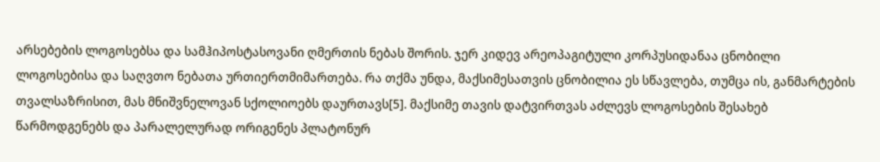არსებების ლოგოსებსა და სამჰიპოსტასოვანი ღმერთის ნებას შორის. ჯერ კიდევ არეოპაგიტული კორპუსიდანაა ცნობილი ლოგოსებისა და საღვთო ნებათა ურთიერთმიმართება. რა თქმა უნდა, მაქსიმესათვის ცნობილია ეს სწავლება, თუმცა ის, განმარტების თვალსაზრისით, მას მნიშვნელოვან სქოლიოებს დაურთავს[5]. მაქსიმე თავის დატვირთვას აძლევს ლოგოსების შესახებ წარმოდგენებს და პარალელურად ორიგენეს პლატონურ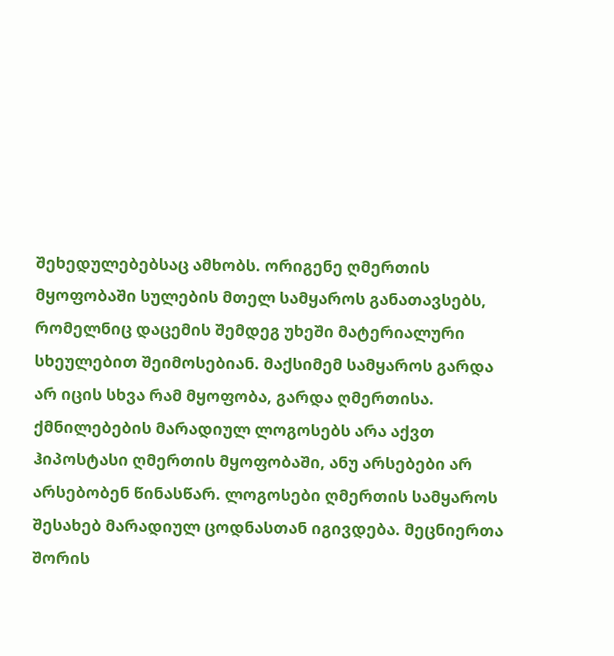შეხედულებებსაც ამხობს. ორიგენე ღმერთის მყოფობაში სულების მთელ სამყაროს განათავსებს, რომელნიც დაცემის შემდეგ უხეში მატერიალური სხეულებით შეიმოსებიან. მაქსიმემ სამყაროს გარდა არ იცის სხვა რამ მყოფობა, გარდა ღმერთისა. ქმნილებების მარადიულ ლოგოსებს არა აქვთ ჰიპოსტასი ღმერთის მყოფობაში, ანუ არსებები არ არსებობენ წინასწარ. ლოგოსები ღმერთის სამყაროს შესახებ მარადიულ ცოდნასთან იგივდება. მეცნიერთა შორის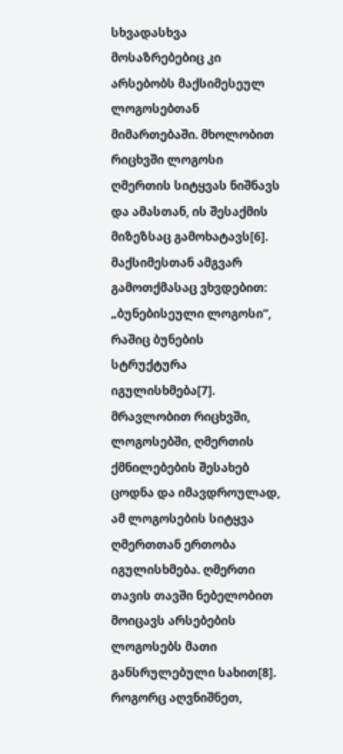სხვადასხვა მოსაზრებებიც კი არსებობს მაქსიმესეულ ლოგოსებთან მიმართებაში. მხოლობით რიცხვში ლოგოსი ღმერთის სიტყვას ნიშნავს და ამასთან, ის შესაქმის მიზეზსაც გამოხატავს[6]. მაქსიმესთან ამგვარ გამოთქმასაც ვხვდებით: „ბუნებისეული ლოგოსი“, რაშიც ბუნების სტრუქტურა იგულისხმება[7]. მრავლობით რიცხვში, ლოგოსებში, ღმერთის ქმნილებების შესახებ ცოდნა და იმავდროულად, ამ ლოგოსების სიტყვა ღმერთთან ერთობა იგულისხმება. ღმერთი თავის თავში ნებელობით მოიცავს არსებების ლოგოსებს მათი განსრულებული სახით[8]. როგორც აღვნიშნეთ,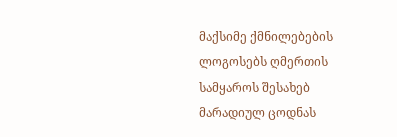მაქსიმე ქმნილებების ლოგოსებს ღმერთის სამყაროს შესახებ მარადიულ ცოდნას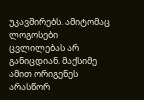უკავშირებს. ამიტომაც ლოგოსები ცვლილებას არ განიცდიან. მაქსიმე ამით ორიგენეს არასწორ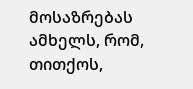მოსაზრებას ამხელს, რომ, თითქოს,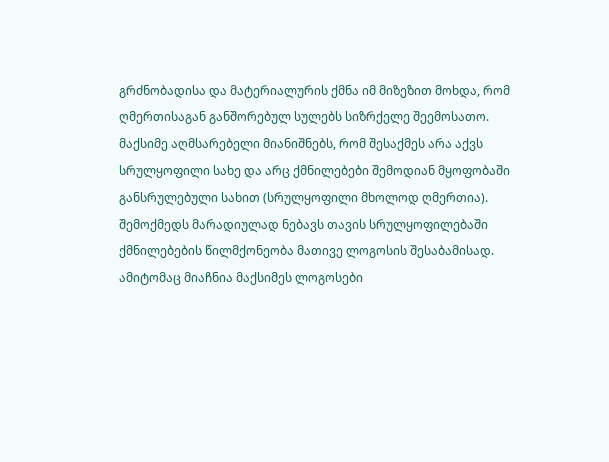გრძნობადისა და მატერიალურის ქმნა იმ მიზეზით მოხდა, რომ ღმერთისაგან განშორებულ სულებს სიზრქელე შეემოსათო. მაქსიმე აღმსარებელი მიანიშნებს, რომ შესაქმეს არა აქვს სრულყოფილი სახე და არც ქმნილებები შემოდიან მყოფობაში განსრულებული სახით (სრულყოფილი მხოლოდ ღმერთია). შემოქმედს მარადიულად ნებავს თავის სრულყოფილებაში ქმნილებების წილმქონეობა მათივე ლოგოსის შესაბამისად. ამიტომაც მიაჩნია მაქსიმეს ლოგოსები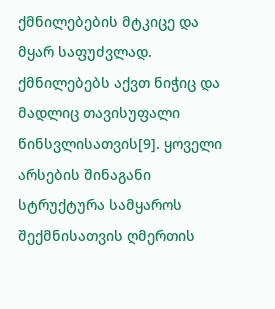ქმნილებების მტკიცე და მყარ საფუძვლად. ქმნილებებს აქვთ ნიჭიც და მადლიც თავისუფალი წინსვლისათვის[9]. ყოველი არსების შინაგანი სტრუქტურა სამყაროს შექმნისათვის ღმერთის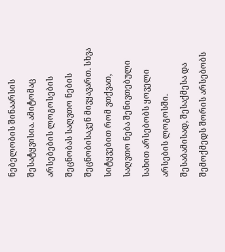ნებელობის შინაარსის შესატყვისია. ამიტომაც არსებების ლოგოსების შეცნობას საღვთო ნების შეცნობისაკენ მივყავართ. სხვა სიტყვებით რომ ვთქვათ, საღვთო ნება შენივთებული სახით არსებობს ყოველი არსების ლოგოსში. შესაბამისად, შესაქმესა და შემოქმედს შორის არსებობს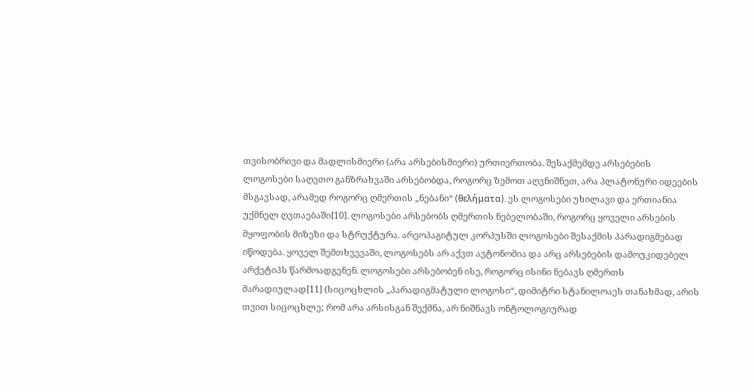თვისობრივი და მადლისმიერი (არა არსებისმიერი) ურთიერთობა. შესაქმემდე არსებების ლოგოსები საღვთო განზრახვაში არსებობდა, როგორც ზემოთ აღვნიშნეთ, არა პლატონური იდეების მსგავსად, არამედ როგორც ღმერთის „ნებანი“ (θελήματα). ეს ლოგოსები უხილავი და ერთიანია უქმნელ ღვთაებაში[10]. ლოგოსები არსებობს ღმერთის ნებელობაში, როგორც ყოველი არსების მყოფობის მიზეზი და სტრუქტურა. არეოპაგიტულ კორპუსში ლოგოსები შესაქმის პარადიგმებად იწოდება. ყოველ შემთხვევაში, ლოგოსებს არ აქვთ ავტონომია და არც არსებების დამოუკიდებელ არქეტიპს წარმოადგენენ. ლოგოსები არსებობენ ისე, როგორც ისინი ნებავს ღმერთს მარადიულად[11] (სიცოცხლის „პარადიგმატული ლოგოსი“, დიმიტრი სტანილოაეს თანახმად, არის თვით სიცოცხლე; რომ არა არსისგან შექმნა, არ ნიშნავს ონტოლოგიურად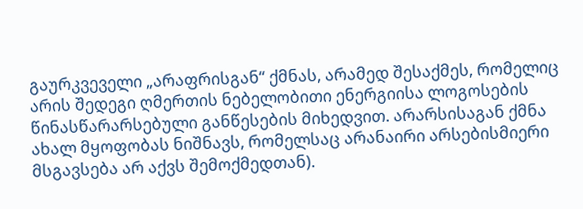გაურკვეველი „არაფრისგან“ ქმნას, არამედ შესაქმეს, რომელიც არის შედეგი ღმერთის ნებელობითი ენერგიისა ლოგოსების წინასწარარსებული განწესების მიხედვით. არარსისაგან ქმნა ახალ მყოფობას ნიშნავს, რომელსაც არანაირი არსებისმიერი მსგავსება არ აქვს შემოქმედთან).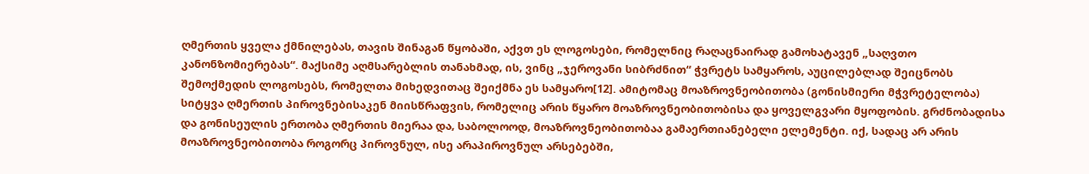ღმერთის ყველა ქმნილებას, თავის შინაგან წყობაში, აქვთ ეს ლოგოსები, რომელნიც რაღაცნაირად გამოხატავენ „საღვთო კანონზომიერებას“. მაქსიმე აღმსარებლის თანახმად, ის, ვინც „ჯეროვანი სიბრძნით“ ჭვრეტს სამყაროს, აუცილებლად შეიცნობს შემოქმედის ლოგოსებს, რომელთა მიხედვითაც შეიქმნა ეს სამყარო[12]. ამიტომაც მოაზროვნეობითობა (გონისმიერი მჭვრეტელობა) სიტყვა ღმერთის პიროვნებისაკენ მიისწრაფვის, რომელიც არის წყარო მოაზროვნეობითობისა და ყოველგვარი მყოფობის. გრძნობადისა და გონისეულის ერთობა ღმერთის მიერაა და, საბოლოოდ, მოაზროვნეობითობაა გამაერთიანებელი ელემენტი. იქ, სადაც არ არის მოაზროვნეობითობა როგორც პიროვნულ, ისე არაპიროვნულ არსებებში,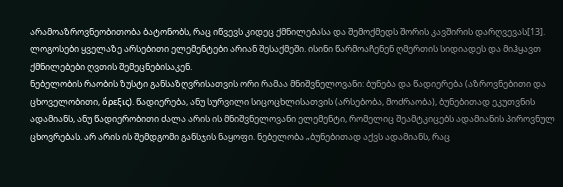არამოაზროვნეობითობა ბატონობს, რაც იწვევს კიდეც ქმნილებასა და შემოქმედს შორის კავშირის დარღვევას[13]. ლოგოსები ყველაზე არსებითი ელემენტები არიან შესაქმეში. ისინი წარმოაჩენენ ღმერთის სიდიადეს და მიჰყავთ ქმნილებები ღვთის შემეცნებისაკენ.
ნებელობის რაობის ზუსტი განსაზღვრისათვის ორი რამაა მნიშვნელოვანი: ბუნება და წადიერება (აზროვნებითი და ცხოველობითი, ὄρεξις). წადიერება, ანუ სურვილი სიცოცხლისათვის (არსებობა, მოძრაობა), ბუნებითად ეკუთვნის ადამიანს, ანუ წადიერობითი ძალა არის ის მნიშვნელოვანი ელემენტი, რომელიც შეამტკიცებს ადამიანის პიროვნულ ცხოვრებას. არ არის ის შემდგომი განსჯის ნაყოფი. ნებელობა „ბუნებითად აქვს ადამიანს, რაც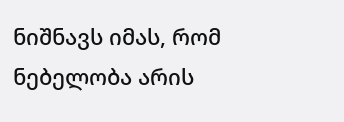ნიშნავს იმას, რომ ნებელობა არის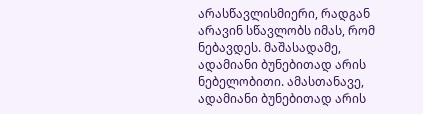არასწავლისმიერი, რადგან არავინ სწავლობს იმას, რომ ნებავდეს. მაშასადამე, ადამიანი ბუნებითად არის ნებელობითი. ამასთანავე, ადამიანი ბუნებითად არის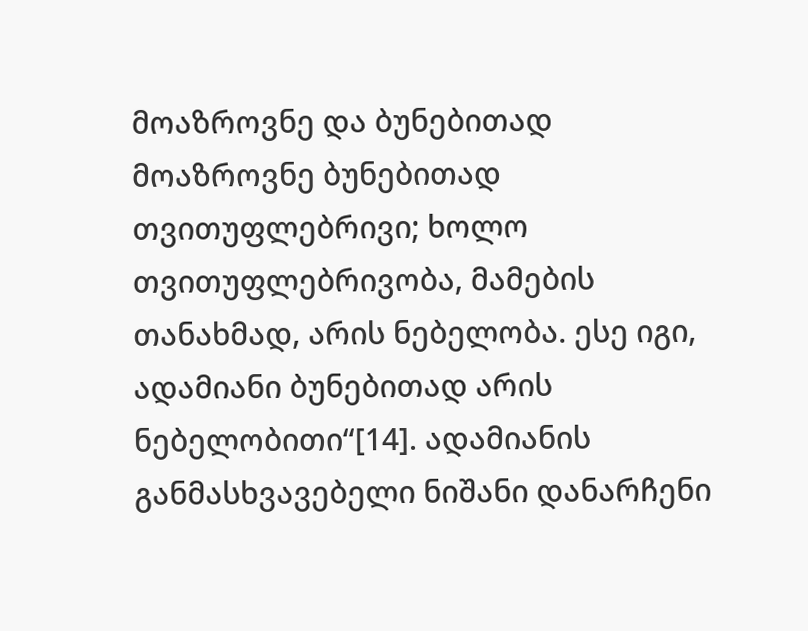მოაზროვნე და ბუნებითად მოაზროვნე ბუნებითად თვითუფლებრივი; ხოლო თვითუფლებრივობა, მამების თანახმად, არის ნებელობა. ესე იგი, ადამიანი ბუნებითად არის ნებელობითი“[14]. ადამიანის განმასხვავებელი ნიშანი დანარჩენი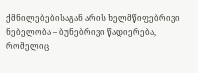ქმნილებებისაგან არის ხელმწიფებრივი ნებელობა – ბუნებრივი წადიერება, რომელიც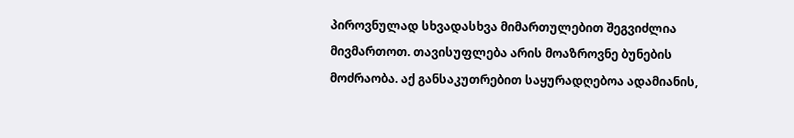პიროვნულად სხვადასხვა მიმართულებით შეგვიძლია მივმართოთ. თავისუფლება არის მოაზროვნე ბუნების მოძრაობა. აქ განსაკუთრებით საყურადღებოა ადამიანის,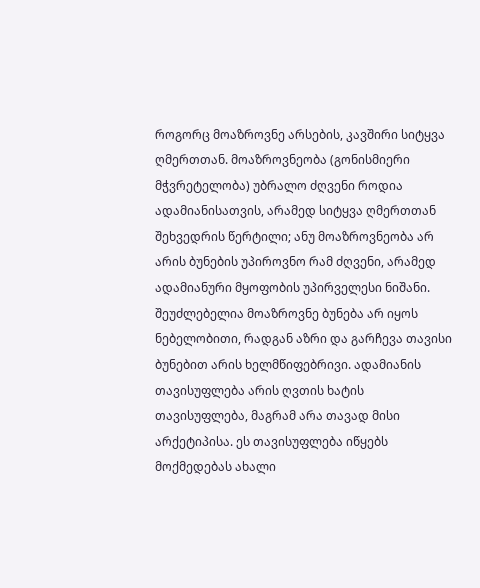როგორც მოაზროვნე არსების, კავშირი სიტყვა ღმერთთან. მოაზროვნეობა (გონისმიერი მჭვრეტელობა) უბრალო ძღვენი როდია ადამიანისათვის, არამედ სიტყვა ღმერთთან შეხვედრის წერტილი; ანუ მოაზროვნეობა არ არის ბუნების უპიროვნო რამ ძღვენი, არამედ ადამიანური მყოფობის უპირველესი ნიშანი. შეუძლებელია მოაზროვნე ბუნება არ იყოს ნებელობითი, რადგან აზრი და გარჩევა თავისი ბუნებით არის ხელმწიფებრივი. ადამიანის თავისუფლება არის ღვთის ხატის თავისუფლება, მაგრამ არა თავად მისი არქეტიპისა. ეს თავისუფლება იწყებს მოქმედებას ახალი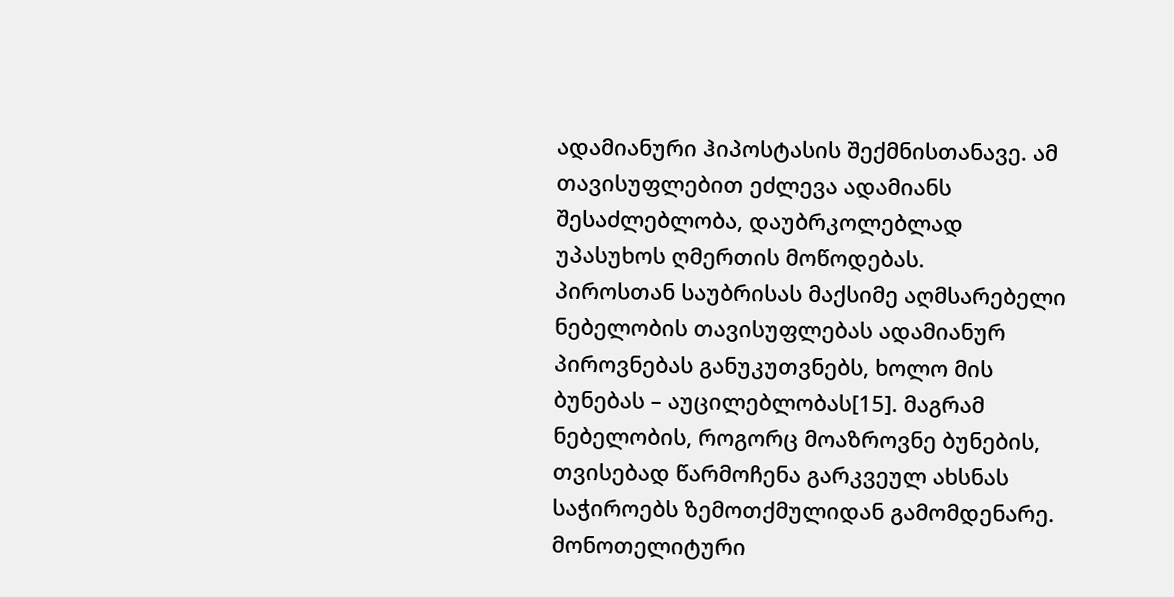ადამიანური ჰიპოსტასის შექმნისთანავე. ამ თავისუფლებით ეძლევა ადამიანს შესაძლებლობა, დაუბრკოლებლად უპასუხოს ღმერთის მოწოდებას.
პიროსთან საუბრისას მაქსიმე აღმსარებელი ნებელობის თავისუფლებას ადამიანურ პიროვნებას განუკუთვნებს, ხოლო მის ბუნებას – აუცილებლობას[15]. მაგრამ ნებელობის, როგორც მოაზროვნე ბუნების, თვისებად წარმოჩენა გარკვეულ ახსნას საჭიროებს ზემოთქმულიდან გამომდენარე. მონოთელიტური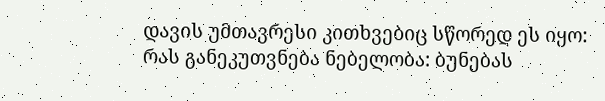დავის უმთავრესი კითხვებიც სწორედ ეს იყო: რას განეკუთვნება ნებელობა: ბუნებას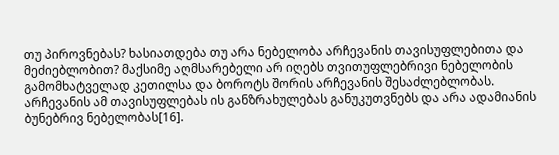თუ პიროვნებას? ხასიათდება თუ არა ნებელობა არჩევანის თავისუფლებითა და მეძიებლობით? მაქსიმე აღმსარებელი არ იღებს თვითუფლებრივი ნებელობის გამომხატველად კეთილსა და ბოროტს შორის არჩევანის შესაძლებლობას. არჩევანის ამ თავისუფლებას ის განზრახულებას განუკუთვნებს და არა ადამიანის ბუნებრივ ნებელობას[16].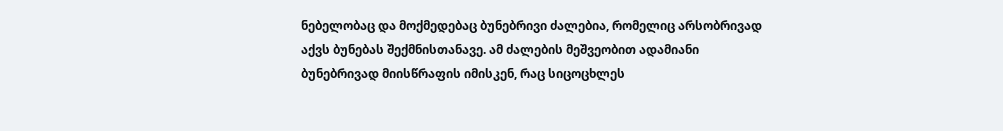ნებელობაც და მოქმედებაც ბუნებრივი ძალებია, რომელიც არსობრივად აქვს ბუნებას შექმნისთანავე. ამ ძალების მეშვეობით ადამიანი ბუნებრივად მიისწრაფის იმისკენ, რაც სიცოცხლეს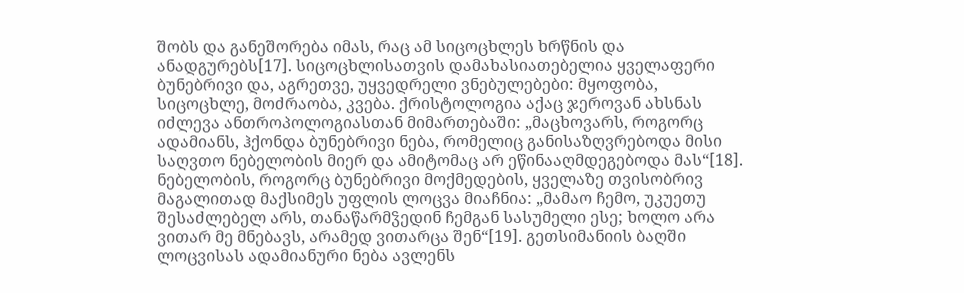შობს და განეშორება იმას, რაც ამ სიცოცხლეს ხრწნის და ანადგურებს[17]. სიცოცხლისათვის დამახასიათებელია ყველაფერი ბუნებრივი და, აგრეთვე, უყვედრელი ვნებულებები: მყოფობა, სიცოცხლე, მოძრაობა, კვება. ქრისტოლოგია აქაც ჯეროვან ახსნას იძლევა ანთროპოლოგიასთან მიმართებაში: „მაცხოვარს, როგორც ადამიანს, ჰქონდა ბუნებრივი ნება, რომელიც განისაზღვრებოდა მისი საღვთო ნებელობის მიერ და ამიტომაც არ ეწინააღმდეგებოდა მას“[18]. ნებელობის, როგორც ბუნებრივი მოქმედების, ყველაზე თვისობრივ მაგალითად მაქსიმეს უფლის ლოცვა მიაჩნია: „მამაო ჩემო, უკუეთუ შესაძლებელ არს, თანაწარმჴედინ ჩემგან სასუმელი ესე; ხოლო არა ვითარ მე მნებავს, არამედ ვითარცა შენ“[19]. გეთსიმანიის ბაღში ლოცვისას ადამიანური ნება ავლენს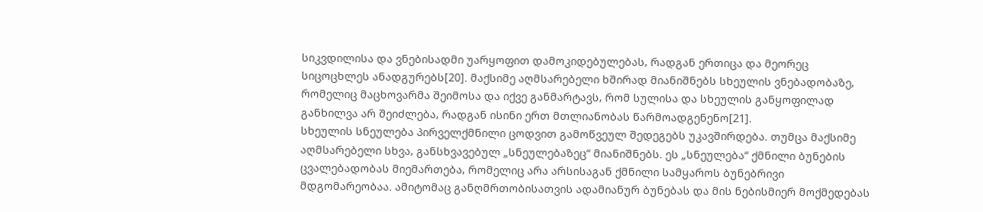სიკვდილისა და ვნებისადმი უარყოფით დამოკიდებულებას, რადგან ერთიცა და მეორეც სიცოცხლეს ანადგურებს[20]. მაქსიმე აღმსარებელი ხშირად მიანიშნებს სხეულის ვნებადობაზე, რომელიც მაცხოვარმა შეიმოსა და იქვე განმარტავს, რომ სულისა და სხეულის განყოფილად განხილვა არ შეიძლება, რადგან ისინი ერთ მთლიანობას წარმოადგენენო[21].
სხეულის სნეულება პირველქმნილი ცოდვით გამოწვეულ შედეგებს უკავშირდება. თუმცა მაქსიმე აღმსარებელი სხვა, განსხვავებულ „სნეულებაზეც“ მიანიშნებს. ეს „სნეულება“ ქმნილი ბუნების ცვალებადობას მიემართება, რომელიც არა არსისაგან ქმნილი სამყაროს ბუნებრივი მდგომარეობაა. ამიტომაც განღმრთობისათვის ადამიანურ ბუნებას და მის ნებისმიერ მოქმედებას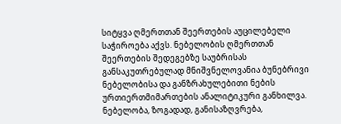სიტყვა ღმერთთან შეერთების აუცილებელი საჭიროება აქვს. ნებელობის ღმერთთან შეერთების შედეგებზე საუბრისას განსაკუთრებულად მნიშვნელოვანია ბუნებრივი ნებელობისა და განზრახულებითი ნების ურთიერთმიმართების ანალიტიკური განხილვა.
ნებელობა, ზოგადად, განისაზღვრება,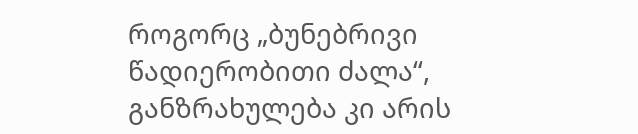როგორც „ბუნებრივი წადიერობითი ძალა“, განზრახულება კი არის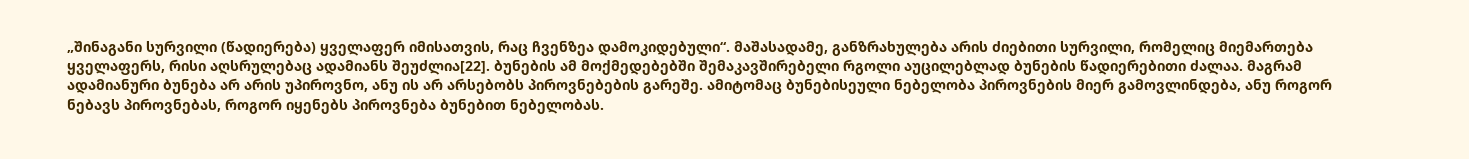„შინაგანი სურვილი (წადიერება) ყველაფერ იმისათვის, რაც ჩვენზეა დამოკიდებული“. მაშასადამე, განზრახულება არის ძიებითი სურვილი, რომელიც მიემართება ყველაფერს, რისი აღსრულებაც ადამიანს შეუძლია[22]. ბუნების ამ მოქმედებებში შემაკავშირებელი რგოლი აუცილებლად ბუნების წადიერებითი ძალაა. მაგრამ ადამიანური ბუნება არ არის უპიროვნო, ანუ ის არ არსებობს პიროვნებების გარეშე. ამიტომაც ბუნებისეული ნებელობა პიროვნების მიერ გამოვლინდება, ანუ როგორ ნებავს პიროვნებას, როგორ იყენებს პიროვნება ბუნებით ნებელობას.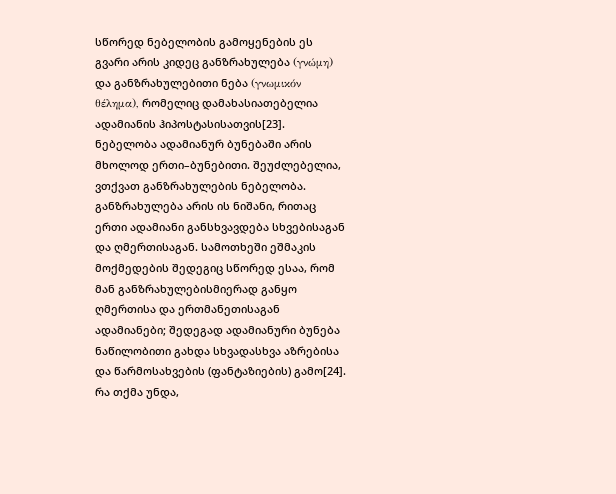სწორედ ნებელობის გამოყენების ეს გვარი არის კიდეც განზრახულება (γνώμη) და განზრახულებითი ნება (γνωμικόν θέλημα), რომელიც დამახასიათებელია ადამიანის ჰიპოსტასისათვის[23]. ნებელობა ადამიანურ ბუნებაში არის მხოლოდ ერთი–ბუნებითი. შეუძლებელია, ვთქვათ განზრახულების ნებელობა. განზრახულება არის ის ნიშანი, რითაც ერთი ადამიანი განსხვავდება სხვებისაგან და ღმერთისაგან. სამოთხეში ეშმაკის მოქმედების შედეგიც სწორედ ესაა, რომ მან განზრახულებისმიერად განყო ღმერთისა და ერთმანეთისაგან ადამიანები; შედეგად ადამიანური ბუნება ნაწილობითი გახდა სხვადასხვა აზრებისა და წარმოსახვების (ფანტაზიების) გამო[24]. რა თქმა უნდა,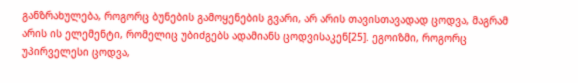განზრახულება, როგორც ბუნების გამოყენების გვარი, არ არის თავისთავადად ცოდვა, მაგრამ არის ის ელემენტი, რომელიც უბიძგებს ადამიანს ცოდვისაკენ[25]. ეგოიზმი, როგორც უპირველესი ცოდვა,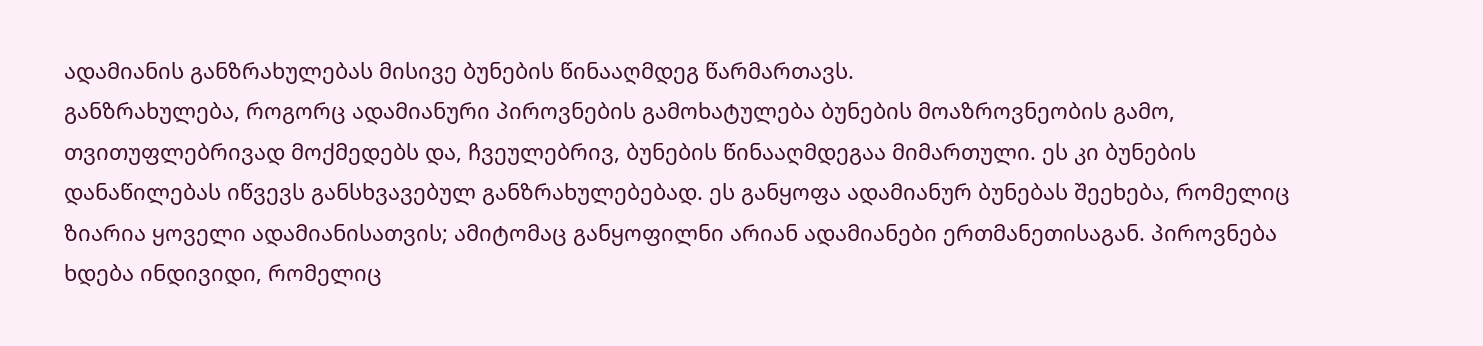ადამიანის განზრახულებას მისივე ბუნების წინააღმდეგ წარმართავს.
განზრახულება, როგორც ადამიანური პიროვნების გამოხატულება ბუნების მოაზროვნეობის გამო, თვითუფლებრივად მოქმედებს და, ჩვეულებრივ, ბუნების წინააღმდეგაა მიმართული. ეს კი ბუნების დანაწილებას იწვევს განსხვავებულ განზრახულებებად. ეს განყოფა ადამიანურ ბუნებას შეეხება, რომელიც ზიარია ყოველი ადამიანისათვის; ამიტომაც განყოფილნი არიან ადამიანები ერთმანეთისაგან. პიროვნება ხდება ინდივიდი, რომელიც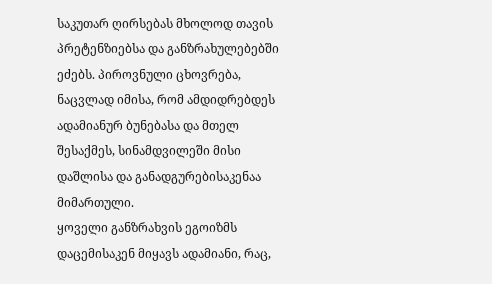საკუთარ ღირსებას მხოლოდ თავის პრეტენზიებსა და განზრახულებებში ეძებს. პიროვნული ცხოვრება, ნაცვლად იმისა, რომ ამდიდრებდეს ადამიანურ ბუნებასა და მთელ შესაქმეს, სინამდვილეში მისი დაშლისა და განადგურებისაკენაა მიმართული.
ყოველი განზრახვის ეგოიზმს დაცემისაკენ მიყავს ადამიანი, რაც,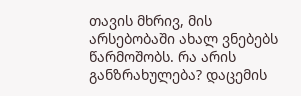თავის მხრივ, მის არსებობაში ახალ ვნებებს წარმოშობს. რა არის განზრახულება? დაცემის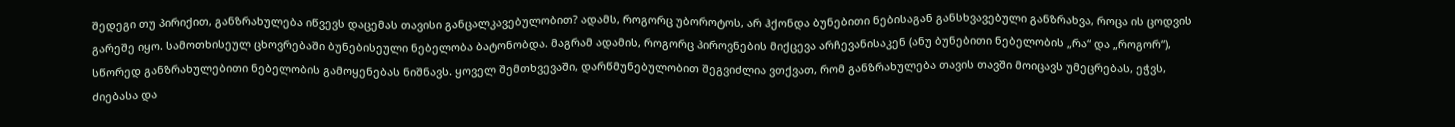შედეგი თუ პირიქით, განზრახულება იწვევს დაცემას თავისი განცალკავებულობით? ადამს, როგორც უბოროტოს, არ ჰქონდა ბუნებითი ნებისაგან განსხვავებული განზრახვა, როცა ის ცოდვის გარეშე იყო. სამოთხისეულ ცხოვრებაში ბუნებისეული ნებელობა ბატონობდა. მაგრამ ადამის, როგორც პიროვნების მიქცევა არჩევანისაკენ (ანუ ბუნებითი ნებელობის „რა“ და „როგორ“), სწორედ განზრახულებითი ნებელობის გამოყენებას ნიშნავს. ყოველ შემთხვევაში, დარწმუნებულობით შეგვიძლია ვთქვათ, რომ განზრახულება თავის თავში მოიცავს უმეცრებას, ეჭვს, ძიებასა და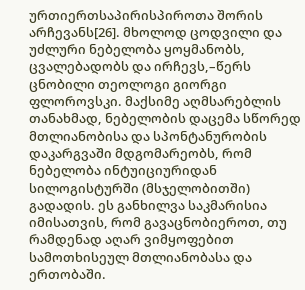ურთიერთსაპირისპიროთა შორის არჩევანს[26]. მხოლოდ ცოდვილი და უძლური ნებელობა ყოყმანობს, ცვალებადობს და ირჩევს,–წერს ცნობილი თეოლოგი გიორგი ფლოროვსკი. მაქსიმე აღმსარებლის თანახმად, ნებელობის დაცემა სწორედ მთლიანობისა და სპონტანურობის დაკარგვაში მდგომარეობს, რომ ნებელობა ინტუიციურიდან სილოგისტურში (მსჯელობითში) გადადის. ეს განხილვა საკმარისია იმისათვის, რომ გავაცნობიეროთ, თუ რამდენად აღარ ვიმყოფებით სამოთხისეულ მთლიანობასა და ერთობაში.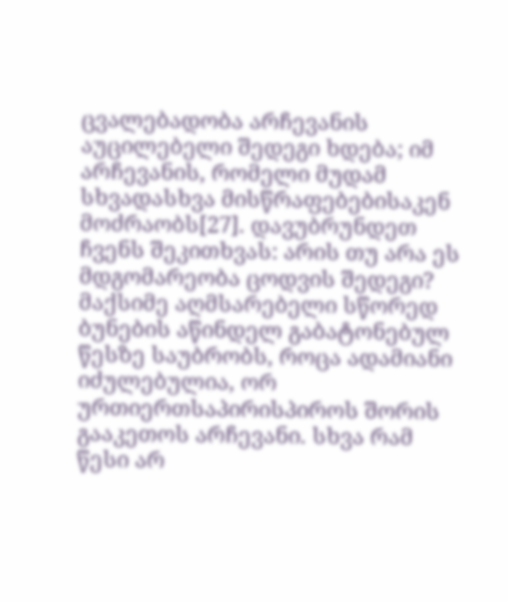ცვალებადობა არჩევანის აუცილებელი შედეგი ხდება; იმ არჩევანის, რომელი მუდამ სხვადასხვა მისწრაფებებისაკენ მოძრაობს[27]. დავუბრუნდეთ ჩვენს შეკითხვას: არის თუ არა ეს მდგომარეობა ცოდვის შედეგი? მაქსიმე აღმსარებელი სწორედ ბუნების აწინდელ გაბატონებულ წესზე საუბრობს, როცა ადამიანი იძულებულია, ორ ურთიერთსაპირისპიროს შორის გააკეთოს არჩევანი. სხვა რამ წესი არ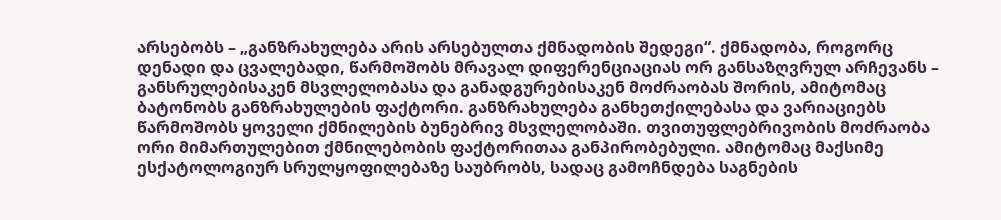არსებობს – „განზრახულება არის არსებულთა ქმნადობის შედეგი“. ქმნადობა, როგორც დენადი და ცვალებადი, წარმოშობს მრავალ დიფერენციაციას ორ განსაზღვრულ არჩევანს – განსრულებისაკენ მსვლელობასა და განადგურებისაკენ მოძრაობას შორის, ამიტომაც ბატონობს განზრახულების ფაქტორი. განზრახულება განხეთქილებასა და ვარიაციებს წარმოშობს ყოველი ქმნილების ბუნებრივ მსვლელობაში. თვითუფლებრივობის მოძრაობა ორი მიმართულებით ქმნილებობის ფაქტორითაა განპირობებული. ამიტომაც მაქსიმე ესქატოლოგიურ სრულყოფილებაზე საუბრობს, სადაც გამოჩნდება საგნების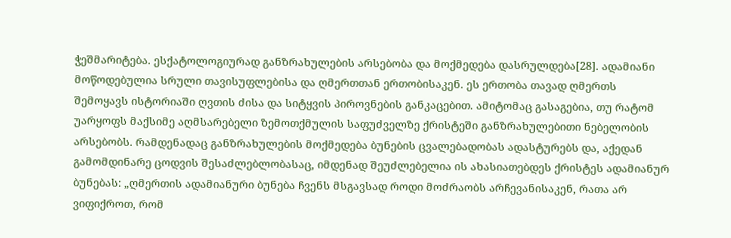ჭეშმარიტება. ესქატოლოგიურად განზრახულების არსებობა და მოქმედება დასრულდება[28]. ადამიანი მოწოდებულია სრული თავისუფლებისა და ღმერთთან ერთობისაკენ. ეს ერთობა თავად ღმერთს შემოყავს ისტორიაში ღვთის ძისა და სიტყვის პიროვნების განკაცებით. ამიტომაც გასაგებია, თუ რატომ უარყოფს მაქსიმე აღმსარებელი ზემოთქმულის საფუძველზე ქრისტეში განზრახულებითი ნებელობის არსებობს. რამდენადაც განზრახულების მოქმედება ბუნების ცვალებადობას ადასტურებს და, აქედან გამომდინარე ცოდვის შესაძლებლობასაც, იმდენად შეუძლებელია ის ახასიათებდეს ქრისტეს ადამიანურ ბუნებას: „ღმერთის ადამიანური ბუნება ჩვენს მსგავსად როდი მოძრაობს არჩევანისაკენ, რათა არ ვიფიქროთ, რომ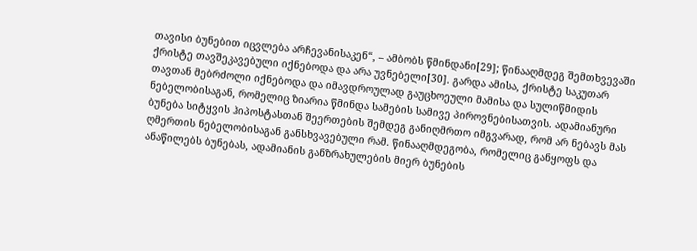თავისი ბუნებით იცვლება არჩევანისაკენ“, – ამბობს წმინდანი[29]; წინააღმდეგ შემთხვევაში ქრისტე თავშეკავებული იქნებოდა და არა უვნებელი[30]. გარდა ამისა, ქრისტე საკუთარ თავთან მებრძოლი იქნებოდა და იმავდროულად გაუცხოეული მამისა და სულიწმიდის ნებელობისაგან, რომელიც ზიარია წმინდა სამების სამივე პიროვნებისათვის. ადამიანური ბუნება სიტყვის ჰიპოსტასთან შეერთების შემდეგ განიღმრთო იმგვარად, რომ არ ნებავს მას ღმერთის ნებელობისაგან განსხვავებული რამ. წინააღმდეგობა, რომელიც განყოფს და ანაწილებს ბუნებას, ადამიანის განზრახულების მიერ ბუნების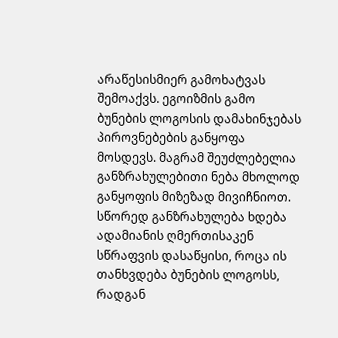არაწესისმიერ გამოხატვას შემოაქვს. ეგოიზმის გამო ბუნების ლოგოსის დამახინჯებას პიროვნებების განყოფა მოსდევს. მაგრამ შეუძლებელია განზრახულებითი ნება მხოლოდ განყოფის მიზეზად მივიჩნიოთ. სწორედ განზრახულება ხდება ადამიანის ღმერთისაკენ სწრაფვის დასაწყისი, როცა ის თანხვდება ბუნების ლოგოსს, რადგან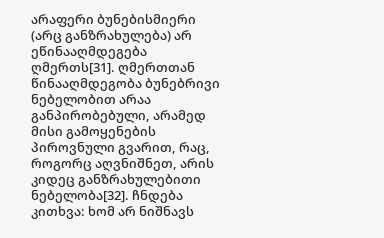არაფერი ბუნებისმიერი (არც განზრახულება) არ ეწინააღმდეგება ღმერთს[31]. ღმერთთან წინააღმდეგობა ბუნებრივი ნებელობით არაა განპირობებული, არამედ მისი გამოყენების პიროვნული გვარით, რაც, როგორც აღვნიშნეთ, არის კიდეც განზრახულებითი ნებელობა[32]. ჩნდება კითხვა: ხომ არ ნიშნავს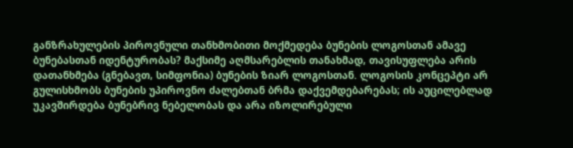განზრახულების პიროვნული თანხმობითი მოქმედება ბუნების ლოგოსთან ამავე ბუნებასთან იდენტურობას? მაქსიმე აღმსარებლის თანახმად, თავისუფლება არის დათანხმება (გნებავთ, სიმფონია) ბუნების ზიარ ლოგოსთან. ლოგოსის კონცეპტი არ გულისხმობს ბუნების უპიროვნო ძალებთან ბრმა დაქვემდებარებას; ის აუცილებლად უკავშირდება ბუნებრივ ნებელობას და არა იზოლირებული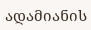ადამიანის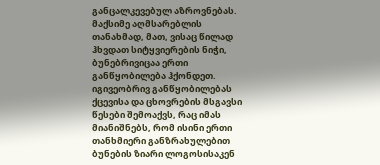განცალკევებულ აზროვნებას. მაქსიმე აღმსარებლის თანახმად, მათ, ვისაც წილად ჰხვდათ სიტყვიერების ნიჭი, ბუნებრივიცაა ერთი განწყობილება ჰქონდეთ. იგივეობრივ განწყობილებას ქცევისა და ცხოვრების მსგავსი წესები შემოაქვს, რაც იმას მიანიშნებს, რომ ისინი ერთი თანხმიერი განზრახულებით ბუნების ზიარი ლოგოსისაკენ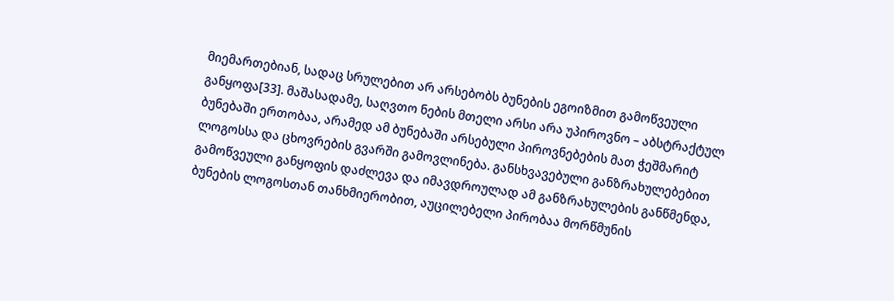მიემართებიან, სადაც სრულებით არ არსებობს ბუნების ეგოიზმით გამოწვეული განყოფა[33]. მაშასადამე, საღვთო ნების მთელი არსი არა უპიროვნო – აბსტრაქტულ ბუნებაში ერთობაა, არამედ ამ ბუნებაში არსებული პიროვნებების მათ ჭეშმარიტ ლოგოსსა და ცხოვრების გვარში გამოვლინება. განსხვავებული განზრახულებებით გამოწვეული განყოფის დაძლევა და იმავდროულად ამ განზრახულების განწმენდა, ბუნების ლოგოსთან თანხმიერობით, აუცილებელი პირობაა მორწმუნის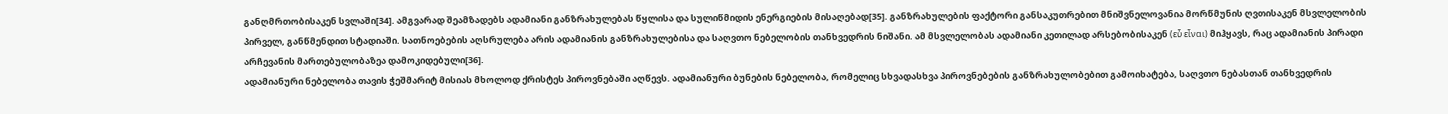განღმრთობისაკენ სვლაში[34]. ამგვარად შეამზადებს ადამიანი განზრახულებას წყლისა და სულიწმიდის ენერგიების მისაღებად[35]. განზრახულების ფაქტორი განსაკუთრებით მნიშვნელოვანია მორწმუნის ღვთისაკენ მსვლელობის პირველ, განწმენდით სტადიაში. სათნოებების აღსრულება არის ადამიანის განზრახულებისა და საღვთო ნებელობის თანხვედრის ნიშანი. ამ მსვლელობას ადამიანი კეთილად არსებობისაკენ (εὖ εἶναι) მიჰყავს, რაც ადამიანის პირადი არჩევანის მართებულობაზეა დამოკიდებული[36].
ადამიანური ნებელობა თავის ჭეშმარიტ მისიას მხოლოდ ქრისტეს პიროვნებაში აღწევს. ადამიანური ბუნების ნებელობა, რომელიც სხვადასხვა პიროვნებების განზრახულობებით გამოიხატება, საღვთო ნებასთან თანხვედრის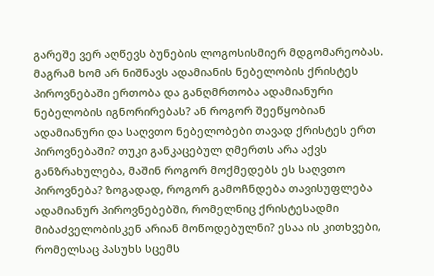გარეშე ვერ აღწევს ბუნების ლოგოსისმიერ მდგომარეობას. მაგრამ ხომ არ ნიშნავს ადამიანის ნებელობის ქრისტეს პიროვნებაში ერთობა და განღმრთობა ადამიანური ნებელობის იგნორირებას? ან როგორ შეეწყობიან ადამიანური და საღვთო ნებელობები თავად ქრისტეს ერთ პიროვნებაში? თუკი განკაცებულ ღმერთს არა აქვს განზრახულება, მაშინ როგორ მოქმედებს ეს საღვთო პიროვნება? ზოგადად, როგორ გამოჩნდება თავისუფლება ადამიანურ პიროვნებებში, რომელნიც ქრისტესადმი მიბაძველობისკენ არიან მოწოდებულნი? ესაა ის კითხვები, რომელსაც პასუხს სცემს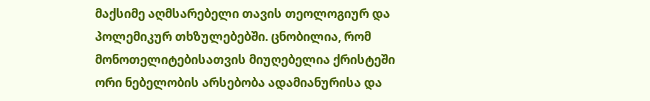მაქსიმე აღმსარებელი თავის თეოლოგიურ და პოლემიკურ თხზულებებში. ცნობილია, რომ მონოთელიტებისათვის მიუღებელია ქრისტეში ორი ნებელობის არსებობა ადამიანურისა და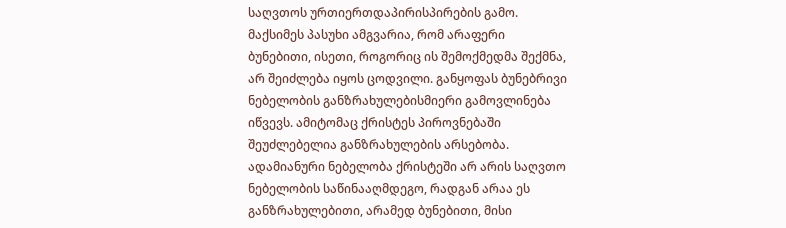საღვთოს ურთიერთდაპირისპირების გამო. მაქსიმეს პასუხი ამგვარია, რომ არაფერი ბუნებითი, ისეთი, როგორიც ის შემოქმედმა შექმნა, არ შეიძლება იყოს ცოდვილი. განყოფას ბუნებრივი ნებელობის განზრახულებისმიერი გამოვლინება იწვევს. ამიტომაც ქრისტეს პიროვნებაში შეუძლებელია განზრახულების არსებობა. ადამიანური ნებელობა ქრისტეში არ არის საღვთო ნებელობის საწინააღმდეგო, რადგან არაა ეს განზრახულებითი, არამედ ბუნებითი, მისი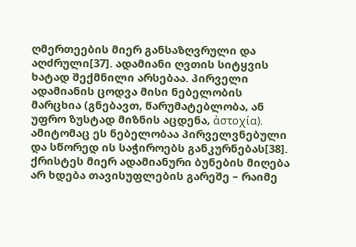ღმერთეების მიერ განსაზღვრული და აღძრული[37]. ადამიანი ღვთის სიტყვის ხატად შექმნილი არსებაა. პირველი ადამიანის ცოდვა მისი ნებელობის მარცხია (გნებავთ, წარუმატებლობა, ან უფრო ზუსტად მიზნის აცდენა, ἀστοχία). ამიტომაც ეს ნებელობაა პირველვნებული და სწორედ ის საჭიროებს განკურნებას[38]. ქრისტეს მიერ ადამიანური ბუნების მიღება არ ხდება თავისუფლების გარეშე – რაიმე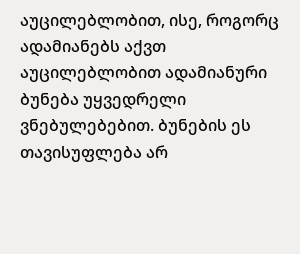აუცილებლობით, ისე, როგორც ადამიანებს აქვთ აუცილებლობით ადამიანური ბუნება უყვედრელი ვნებულებებით. ბუნების ეს თავისუფლება არ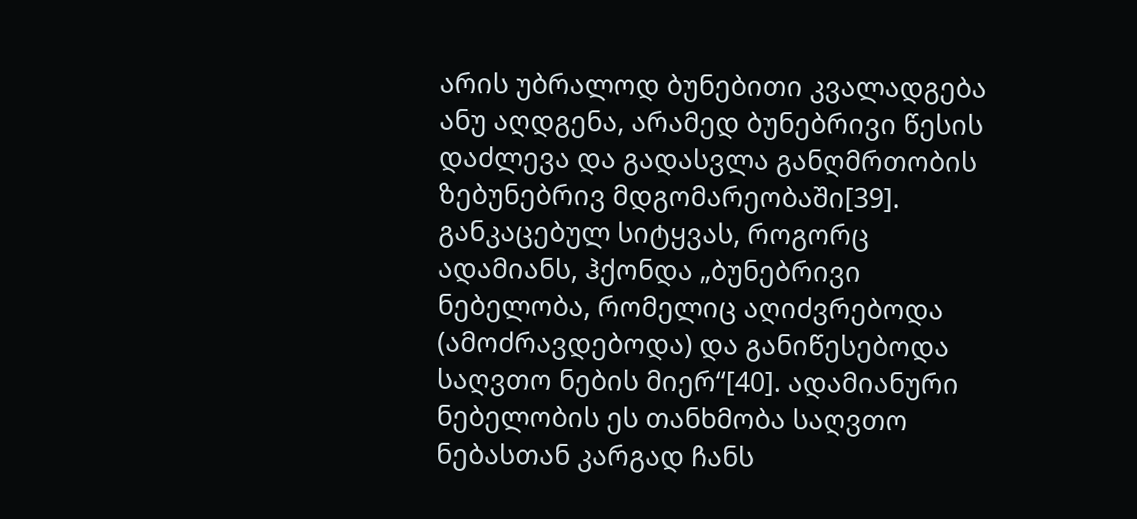არის უბრალოდ ბუნებითი კვალადგება ანუ აღდგენა, არამედ ბუნებრივი წესის დაძლევა და გადასვლა განღმრთობის ზებუნებრივ მდგომარეობაში[39]. განკაცებულ სიტყვას, როგორც ადამიანს, ჰქონდა „ბუნებრივი ნებელობა, რომელიც აღიძვრებოდა (ამოძრავდებოდა) და განიწესებოდა საღვთო ნების მიერ“[40]. ადამიანური ნებელობის ეს თანხმობა საღვთო ნებასთან კარგად ჩანს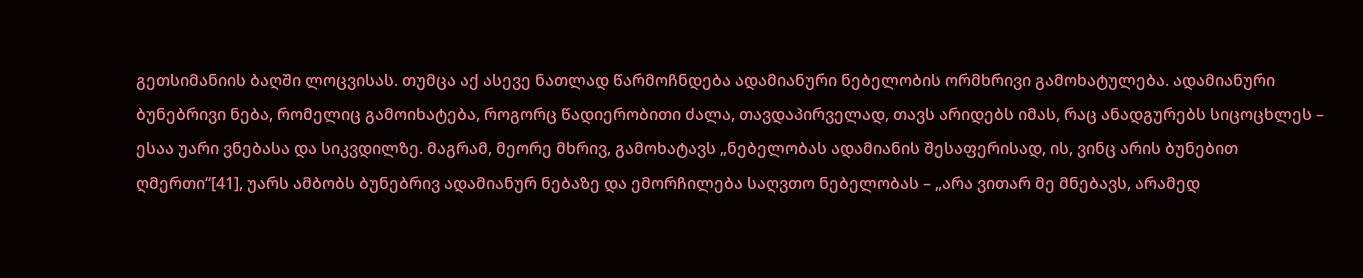გეთსიმანიის ბაღში ლოცვისას. თუმცა აქ ასევე ნათლად წარმოჩნდება ადამიანური ნებელობის ორმხრივი გამოხატულება. ადამიანური ბუნებრივი ნება, რომელიც გამოიხატება, როგორც წადიერობითი ძალა, თავდაპირველად, თავს არიდებს იმას, რაც ანადგურებს სიცოცხლეს – ესაა უარი ვნებასა და სიკვდილზე. მაგრამ, მეორე მხრივ, გამოხატავს „ნებელობას ადამიანის შესაფერისად, ის, ვინც არის ბუნებით ღმერთი“[41], უარს ამბობს ბუნებრივ ადამიანურ ნებაზე და ემორჩილება საღვთო ნებელობას – „არა ვითარ მე მნებავს, არამედ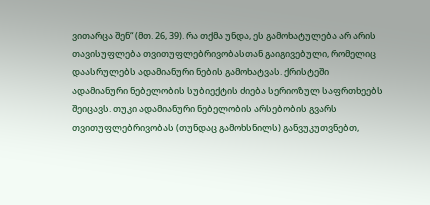ვითარცა შენ“ (მთ. 26, 39). რა თქმა უნდა, ეს გამოხატულება არ არის თავისუფლება თვითუფლებრივობასთან გაიგივებული, რომელიც დაასრულებს ადამიანური ნების გამოხატვას. ქრისტეში ადამიანური ნებელობის სუბიექტის ძიება სერიოზულ საფრთხეებს შეიცავს. თუკი ადამიანური ნებელობის არსებობის გვარს თვითუფლებრივობას (თუნდაც გამოხსნილს) განვუკუთვნებთ,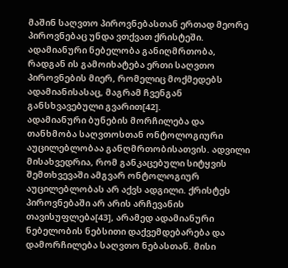მაშინ საღვთო პიროვნებასთან ერთად მეორე პიროვნებაც უნდა ვთქვათ ქრისტეში. ადამიანური ნებელობა განიღმრთობა, რადგან ის გამოიხატება ერთი საღვთო პიროვნების მიერ, რომელიც მოქმედებს ადამიანისასაც, მაგრამ ჩვენგან განსხვავებული გვარით[42].
ადამიანური ბუნების მორჩილება და თანხმობა საღვთოსთან ონტოლოგიური აუცილებლობაა განღმრთობისათვის. ადვილი მისახვედრია, რომ განკაცებული სიტყვის შემთხვევაში ამგვარ ონტოლოგიურ აუცილებლობას არ აქვს ადგილი. ქრისტეს პიროვნებაში არ არის არჩევანის თავისუფლება[43], არამედ ადამიანური ნებელობის ნებსითი დაქვემდებარება და დამორჩილება საღვთო ნებასთან. მისი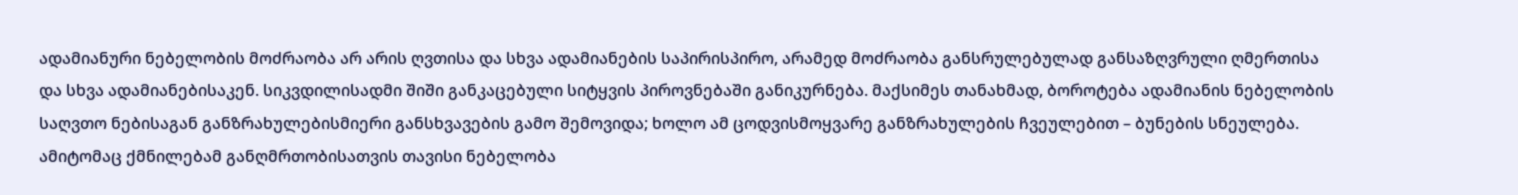ადამიანური ნებელობის მოძრაობა არ არის ღვთისა და სხვა ადამიანების საპირისპირო, არამედ მოძრაობა განსრულებულად განსაზღვრული ღმერთისა და სხვა ადამიანებისაკენ. სიკვდილისადმი შიში განკაცებული სიტყვის პიროვნებაში განიკურნება. მაქსიმეს თანახმად, ბოროტება ადამიანის ნებელობის საღვთო ნებისაგან განზრახულებისმიერი განსხვავების გამო შემოვიდა; ხოლო ამ ცოდვისმოყვარე განზრახულების ჩვეულებით – ბუნების სნეულება. ამიტომაც ქმნილებამ განღმრთობისათვის თავისი ნებელობა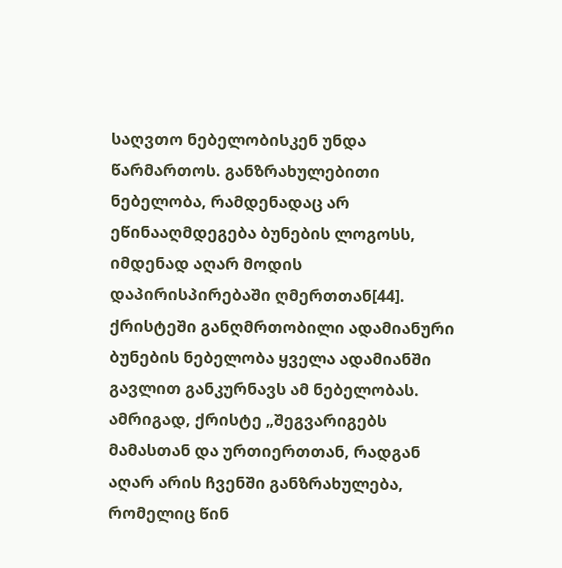საღვთო ნებელობისკენ უნდა წარმართოს. განზრახულებითი ნებელობა, რამდენადაც არ ეწინააღმდეგება ბუნების ლოგოსს, იმდენად აღარ მოდის დაპირისპირებაში ღმერთთან[44]. ქრისტეში განღმრთობილი ადამიანური ბუნების ნებელობა ყველა ადამიანში გავლით განკურნავს ამ ნებელობას.
ამრიგად, ქრისტე „შეგვარიგებს მამასთან და ურთიერთთან, რადგან აღარ არის ჩვენში განზრახულება, რომელიც წინ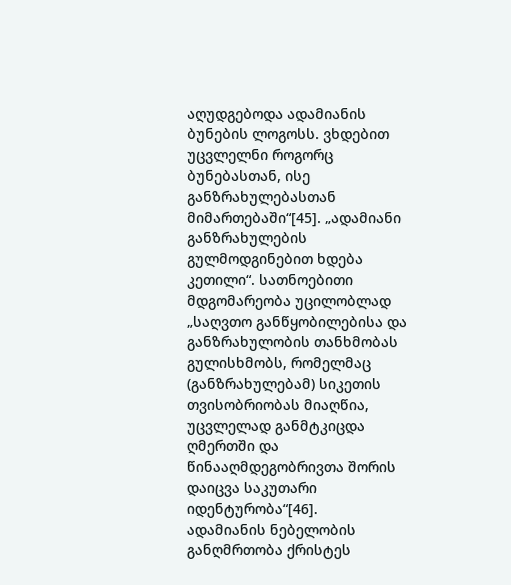აღუდგებოდა ადამიანის ბუნების ლოგოსს. ვხდებით უცვლელნი როგორც ბუნებასთან, ისე განზრახულებასთან მიმართებაში“[45]. „ადამიანი განზრახულების გულმოდგინებით ხდება კეთილი“. სათნოებითი მდგომარეობა უცილობლად „საღვთო განწყობილებისა და განზრახულობის თანხმობას გულისხმობს, რომელმაც (განზრახულებამ) სიკეთის თვისობრიობას მიაღწია, უცვლელად განმტკიცდა ღმერთში და წინააღმდეგობრივთა შორის დაიცვა საკუთარი იდენტურობა“[46].
ადამიანის ნებელობის განღმრთობა ქრისტეს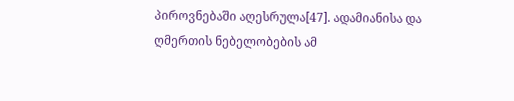პიროვნებაში აღესრულა[47]. ადამიანისა და ღმერთის ნებელობების ამ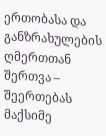ერთობასა და განზრახულების ღმერთთან შერთვა – შეერთებას მაქსიმე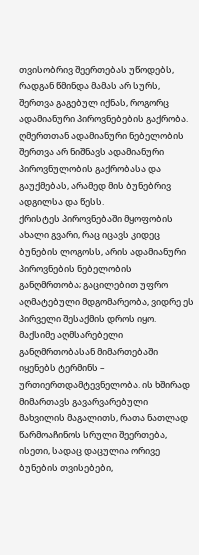თვისობრივ შეერთებას უწოდებს, რადგან წმინდა მამას არ სურს, შერთვა გაგებულ იქნას, როგორც ადამიანური პიროვნებების გაქრობა. ღმერთთან ადამიანური ნებელობის შერთვა არ ნიშნავს ადამიანური პიროვნულობის გაქრობასა და გაუქმებას, არამედ მის ბუნებრივ ადგილსა და წესს.
ქრისტეს პიროვნებაში მყოფობის ახალი გვარი, რაც იცავს კიდეც ბუნების ლოგოსს, არის ადამიანური პიროვნების ნებელობის განღმრთობა; გაცილებით უფრო აღმატებული მდგომარეობა, ვიდრე ეს პირველი შესაქმის დროს იყო.
მაქსიმე აღმსარებელი განღმრთობასან მიმართებაში იყენებს ტერმინს – ურთიერთდამტევნელობა. ის ხშირად მიმართავს გავარვარებული მახვილის მაგალითს, რათა ნათლად წარმოაჩინოს სრული შეერთება, ისეთი, სადაც დაცულია ორივე ბუნების თვისებები,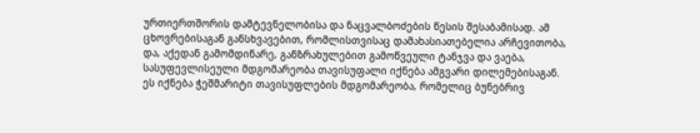ურთიერთშორის დამტევნელობისა და ნაცვალბოძების წესის შესაბამისად. ამ ცხოვრებისაგან განსხვავებით, რომლისთვისაც დამახასიათებელია არჩევითობა, და, აქედან გამომდინარე, განზრახულებით გამოწვეული ტანჯვა და ვაება, სასუფევლისეული მდგომარეობა თავისუფალი იქნება ამგვარი დილემებისაგან. ეს იქნება ჭეშმარიტი თავისუფლების მდგომარეობა, რომელიც ბუნებრივ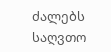ძალებს საღვთო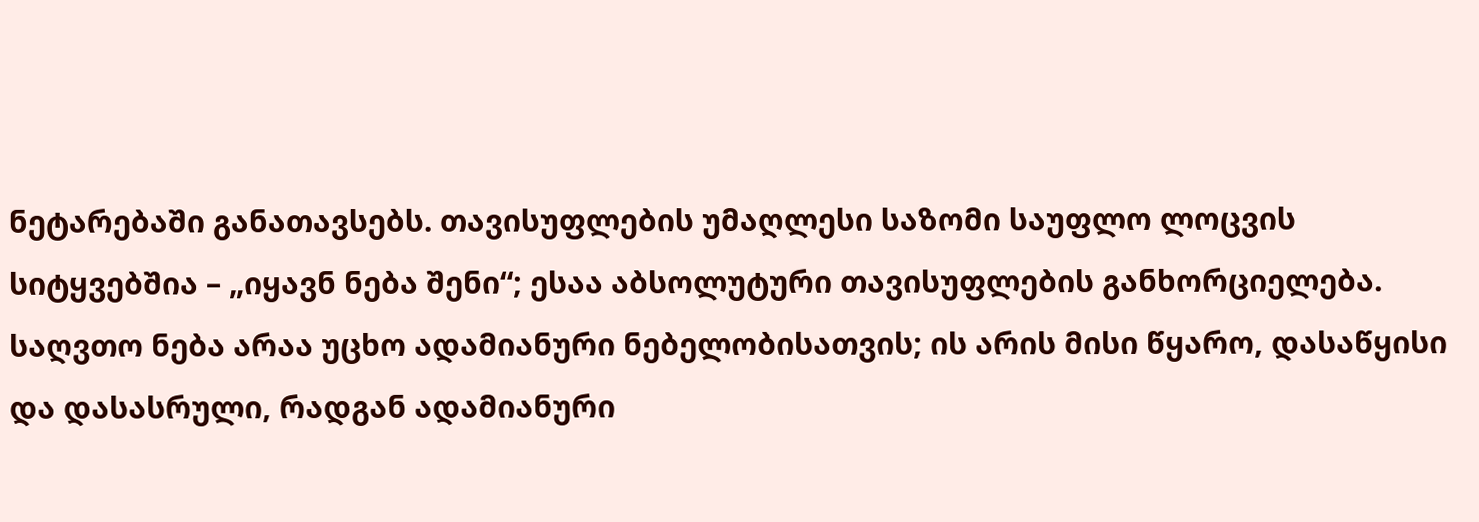ნეტარებაში განათავსებს. თავისუფლების უმაღლესი საზომი საუფლო ლოცვის სიტყვებშია – „იყავნ ნება შენი“; ესაა აბსოლუტური თავისუფლების განხორციელება. საღვთო ნება არაა უცხო ადამიანური ნებელობისათვის; ის არის მისი წყარო, დასაწყისი და დასასრული, რადგან ადამიანური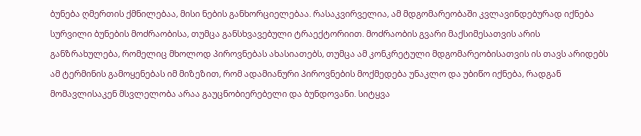ბუნება ღმერთის ქმნილებაა, მისი ნების განხორციელებაა. რასაკვირველია, ამ მდგომარეობაში კვლავინდებურად იქნება სურვილი ბუნების მოძრაობისა, თუმცა განსხვავებული ტრაექტორიით. მოძრაობის გვარი მაქსიმესათვის არის განზრახულება, რომელიც მხოლოდ პიროვნებას ახასიათებს, თუმცა ამ კონკრეტული მდგომარეობისათვის ის თავს არიდებს ამ ტერმინის გამოყენებას იმ მიზეზით, რომ ადამიანური პიროვნების მოქმედება უნაკლო და უბიწო იქნება, რადგან მომავლისაკენ მსვლელობა არაა გაუცნობიერებელი და ბუნდოვანი. სიტყვა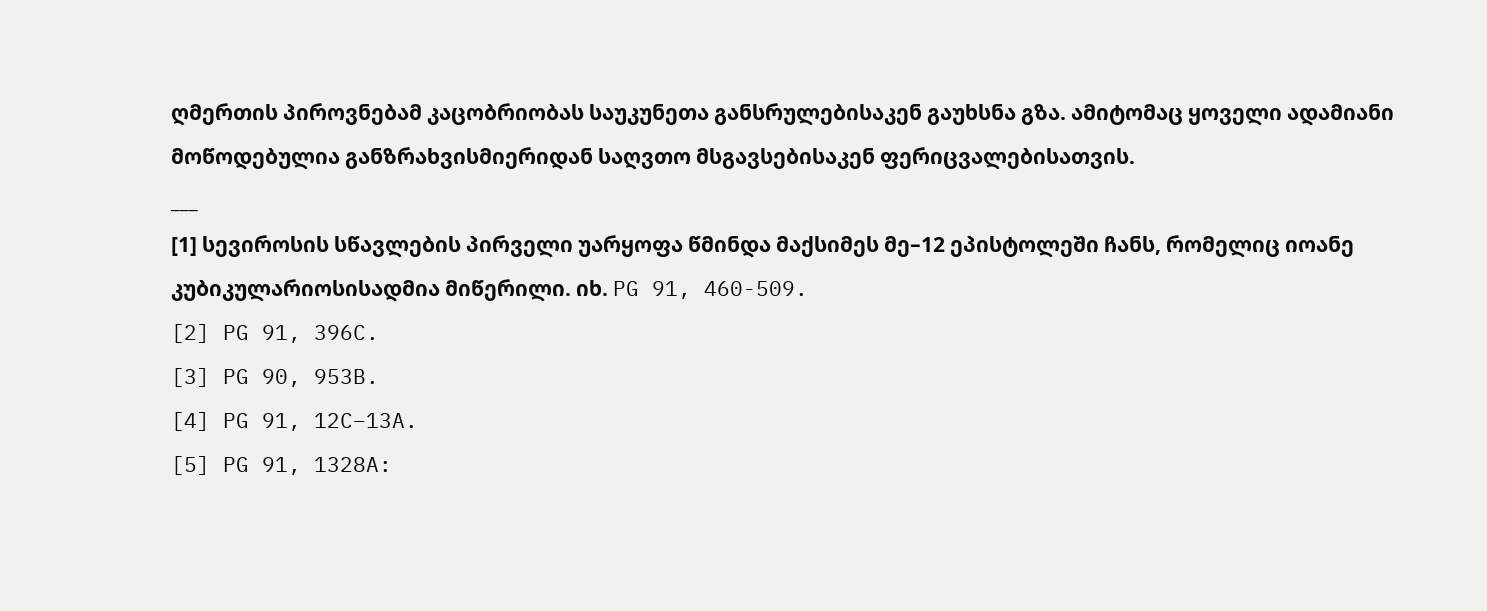ღმერთის პიროვნებამ კაცობრიობას საუკუნეთა განსრულებისაკენ გაუხსნა გზა. ამიტომაც ყოველი ადამიანი მოწოდებულია განზრახვისმიერიდან საღვთო მსგავსებისაკენ ფერიცვალებისათვის.
___
[1] სევიროსის სწავლების პირველი უარყოფა წმინდა მაქსიმეს მე–12 ეპისტოლეში ჩანს, რომელიც იოანე კუბიკულარიოსისადმია მიწერილი. იხ. PG 91, 460-509.
[2] PG 91, 396C.
[3] PG 90, 953B.
[4] PG 91, 12C–13A.
[5] PG 91, 1328A: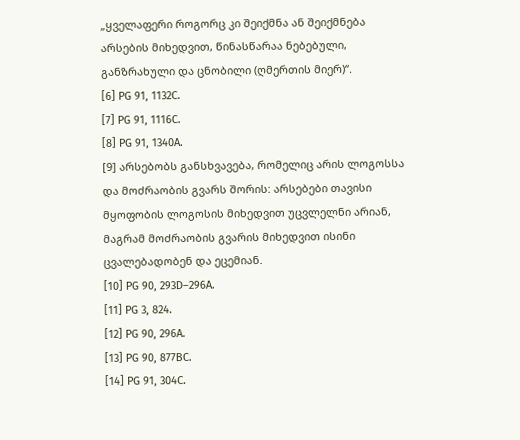„ყველაფერი როგორც კი შეიქმნა ან შეიქმნება არსების მიხედვით, წინასწარაა ნებებული, განზრახული და ცნობილი (ღმერთის მიერ)“.
[6] PG 91, 1132C.
[7] PG 91, 1116C.
[8] PG 91, 1340A.
[9] არსებობს განსხვავება, რომელიც არის ლოგოსსა და მოძრაობის გვარს შორის: არსებები თავისი მყოფობის ლოგოსის მიხედვით უცვლელნი არიან, მაგრამ მოძრაობის გვარის მიხედვით ისინი ცვალებადობენ და ეცემიან.
[10] PG 90, 293D–296A.
[11] PG 3, 824.
[12] PG 90, 296A.
[13] PG 90, 877BC.
[14] PG 91, 304C.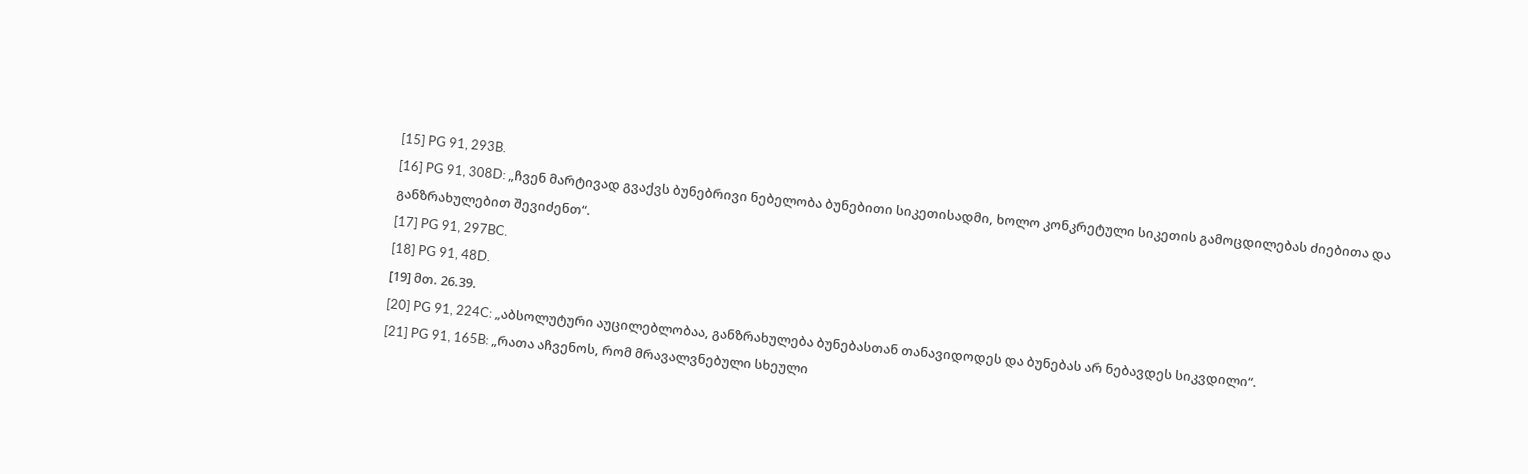[15] PG 91, 293B.
[16] PG 91, 308D: „ჩვენ მარტივად გვაქვს ბუნებრივი ნებელობა ბუნებითი სიკეთისადმი, ხოლო კონკრეტული სიკეთის გამოცდილებას ძიებითა და განზრახულებით შევიძენთ“.
[17] PG 91, 297BC.
[18] PG 91, 48D.
[19] მთ. 26.39.
[20] PG 91, 224C: „აბსოლუტური აუცილებლობაა, განზრახულება ბუნებასთან თანავიდოდეს და ბუნებას არ ნებავდეს სიკვდილი“.
[21] PG 91, 165B: „რათა აჩვენოს, რომ მრავალვნებული სხეული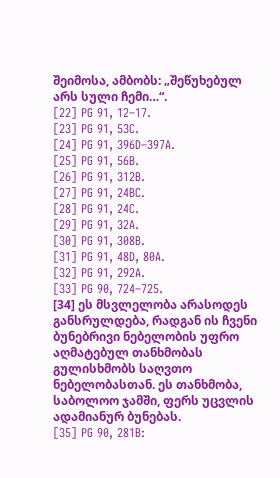შეიმოსა, ამბობს: „შეწუხებულ არს სული ჩემი…“.
[22] PG 91, 12–17.
[23] PG 91, 53C.
[24] PG 91, 396D–397A.
[25] PG 91, 56B.
[26] PG 91, 312B.
[27] PG 91, 24BC.
[28] PG 91, 24C.
[29] PG 91, 32A.
[30] PG 91, 308B.
[31] PG 91, 48D, 80A.
[32] PG 91, 292A.
[33] PG 90, 724–725.
[34] ეს მსვლელობა არასოდეს განსრულდება, რადგან ის ჩვენი ბუნებრივი ნებელობის უფრო აღმატებულ თანხმობას გულისხმობს საღვთო ნებელობასთან. ეს თანხმობა, საბოლოო ჯამში, ფერს უცვლის ადამიანურ ბუნებას.
[35] PG 90, 281B: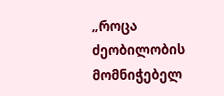„როცა ძეობილობის მომნიჭებელ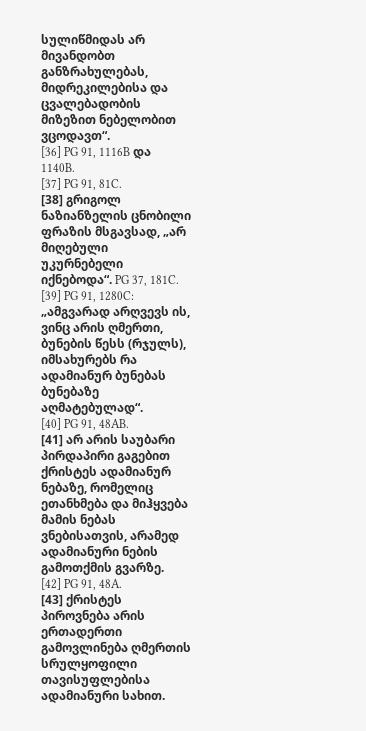სულიწმიდას არ მივანდობთ განზრახულებას, მიდრეკილებისა და ცვალებადობის მიზეზით ნებელობით ვცოდავთ“.
[36] PG 91, 1116B და 1140B.
[37] PG 91, 81C.
[38] გრიგოლ ნაზიანზელის ცნობილი ფრაზის მსგავსად, „არ მიღებული უკურნებელი იქნებოდა“. PG 37, 181C.
[39] PG 91, 1280C: „ამგვარად არღვევს ის, ვინც არის ღმერთი, ბუნების წესს (რჯულს), იმსახურებს რა ადამიანურ ბუნებას ბუნებაზე აღმატებულად“.
[40] PG 91, 48AB.
[41] არ არის საუბარი პირდაპირი გაგებით ქრისტეს ადამიანურ ნებაზე, რომელიც ეთანხმება და მიჰყვება მამის ნებას ვნებისათვის, არამედ ადამიანური ნების გამოთქმის გვარზე.
[42] PG 91, 48A.
[43] ქრისტეს პიროვნება არის ერთადერთი გამოვლინება ღმერთის სრულყოფილი თავისუფლებისა ადამიანური სახით.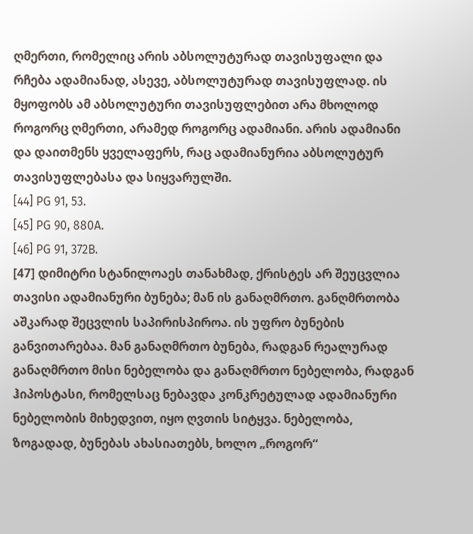ღმერთი, რომელიც არის აბსოლუტურად თავისუფალი და რჩება ადამიანად, ასევე, აბსოლუტურად თავისუფლად. ის მყოფობს ამ აბსოლუტური თავისუფლებით არა მხოლოდ როგორც ღმერთი, არამედ როგორც ადამიანი. არის ადამიანი და დაითმენს ყველაფერს, რაც ადამიანურია აბსოლუტურ თავისუფლებასა და სიყვარულში.
[44] PG 91, 53.
[45] PG 90, 880A.
[46] PG 91, 372B.
[47] დიმიტრი სტანილოაეს თანახმად, ქრისტეს არ შეუცვლია თავისი ადამიანური ბუნება; მან ის განაღმრთო. განღმრთობა აშკარად შეცვლის საპირისპიროა. ის უფრო ბუნების განვითარებაა. მან განაღმრთო ბუნება, რადგან რეალურად განაღმრთო მისი ნებელობა და განაღმრთო ნებელობა, რადგან ჰიპოსტასი, რომელსაც ნებავდა კონკრეტულად ადამიანური ნებელობის მიხედვით, იყო ღვთის სიტყვა. ნებელობა, ზოგადად, ბუნებას ახასიათებს, ხოლო „როგორ“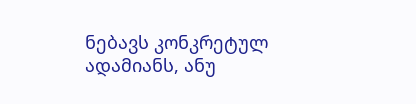ნებავს კონკრეტულ ადამიანს, ანუ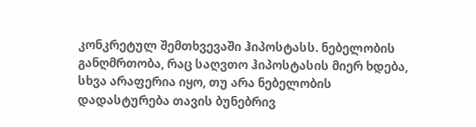კონკრეტულ შემთხვევაში ჰიპოსტასს. ნებელობის განღმრთობა, რაც საღვთო ჰიპოსტასის მიერ ხდება, სხვა არაფერია იყო, თუ არა ნებელობის დადასტურება თავის ბუნებრივ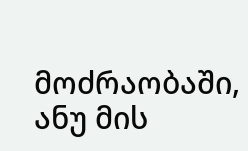მოძრაობაში, ანუ მის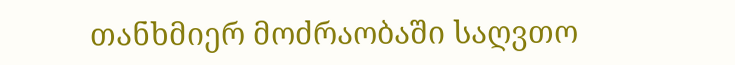თანხმიერ მოძრაობაში საღვთო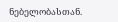ნებელობასთან.